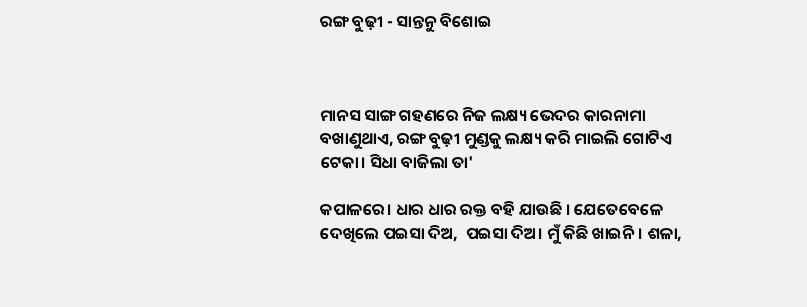ରଙ୍ଗ ବୁଢ଼ୀ - ସାନ୍ତନୁ ବିଶୋଇ



ମାନସ ସାଙ୍ଗ ଗହଣରେ ନିଜ ଲକ୍ଷ୍ୟ ଭେଦର କାରନାମା ବଖାଣୁଥାଏ, ରଙ୍ଗ ବୁଢ଼ୀ ମୁଣ୍ଡକୁ ଲକ୍ଷ୍ୟ କରି ମାଇଲି ଗୋଟିଏ ଟେକା। ସିଧା ବାଜିଲା ତା'

କପାଳରେ। ଧାର ଧାର ରକ୍ତ ବହି ଯାଉଛି । ଯେତେବେଳେ ଦେଖିଲେ ପଇସା ଦିଅ,  ପଇସା ଦିଅ। ମୁଁ କିଛି ଖାଇନି। ଶଳା,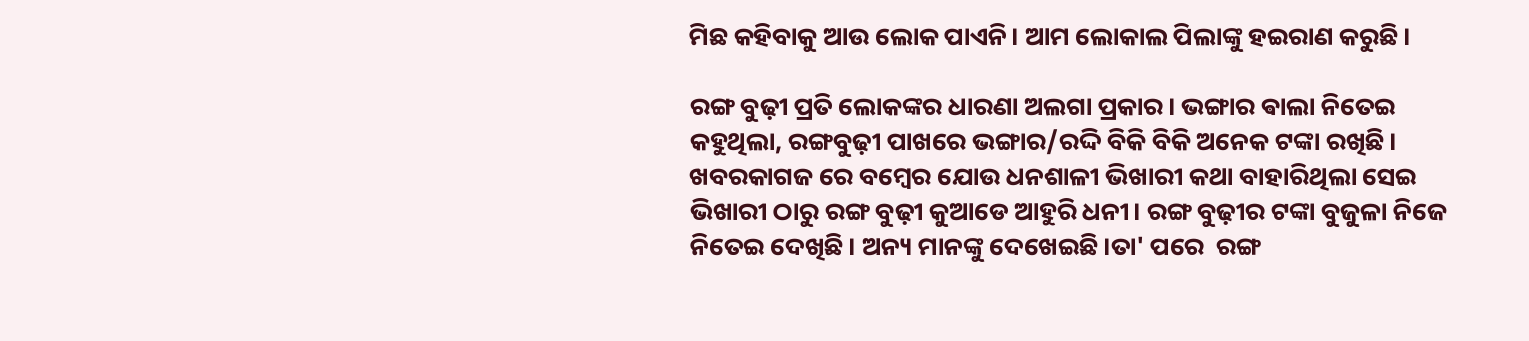ମିଛ କହିବାକୁ ଆଉ ଲୋକ ପାଏନି। ଆମ ଲୋକାଲ ପିଲାଙ୍କୁ ହଇରାଣ କରୁଛି।

ରଙ୍ଗ ବୁଢ଼ୀ ପ୍ରତି ଲୋକଙ୍କର ଧାରଣା ଅଲଗା ପ୍ରକାର। ଭଙ୍ଗାର ଵାଲା ନିତେଇ କହୁଥିଲା, ରଙ୍ଗବୁଢ଼ୀ ପାଖରେ ଭଙ୍ଗାର/ରଦ୍ଦି ବିକି ବିକି ଅନେକ ଟଙ୍କା ରଖିଛି। ଖବରକାଗଜ ରେ ବମ୍ବେର ଯୋଉ ଧନଶାଳୀ ଭିଖାରୀ କଥା ବାହାରିଥିଲା ସେଇ ଭିଖାରୀ ଠାରୁ ରଙ୍ଗ ବୁଢ଼ୀ କୁଆଡେ ଆହୁରି ଧନୀ। ରଙ୍ଗ ବୁଢ଼ୀର ଟଙ୍କା ବୁଜୁଳା ନିଜେ ନିତେଇ ଦେଖିଛି। ଅନ୍ୟ ମାନଙ୍କୁ ଦେଖେଇଛି।ତା' ପରେ  ରଙ୍ଗ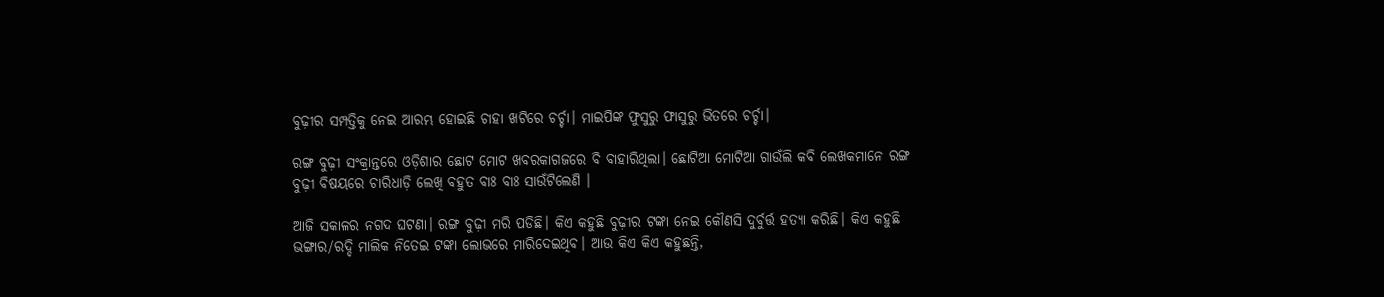ବୁଢ଼ୀର ସମ୍ପତ୍ତିକୁ ନେଇ ଆରମ୍ଭ ହୋଇଛି ଚାହା ଖଟିରେ ଚର୍ଚ୍ଚା। ମାଇପିଙ୍କ ଫୁସୁରୁ ଫାସୁରୁ ଭିତରେ ଚର୍ଚ୍ଚା।

ରଙ୍ଗ ବୁଢ଼ୀ ସଂକ୍ରାନ୍ତରେ ଓଡ଼ିଶାର ଛୋଟ ମୋଟ ଖବରକାଗଜରେ ବି ବାହାରିଥିଲା। ଛୋଟିଆ ମୋଟିଆ ଗାଉଁଲି କବି ଲେଖକମାନେ ରଙ୍ଗ ବୁଢ଼ୀ ବିଷୟରେ ଚାରିଧାଡ଼ି ଲେଖି ବହୁତ ବାଃ ବାଃ ସାଉଁଟିଲେଣି ।

ଆଜି ସକାଳର ନଗଦ ଘଟଣା। ରଙ୍ଗ ବୁଢ଼ୀ ମରି ପଡିଛି। କିଏ କହୁଛି ବୁଢ଼ୀର ଟଙ୍କା ନେଇ କୌଣସି ଦୁର୍ବୁର୍ତ୍ତ ହତ୍ୟା କରିଛି। କିଏ କହୁଛି ଭଙ୍ଗାର/ରଦ୍ଦି ମାଲିକ ନିତେଇ ଟଙ୍କା ଲୋଭରେ ମାରିଦେଇଥିବ। ଆଉ କିଏ କିଏ କହୁଛନ୍ତି,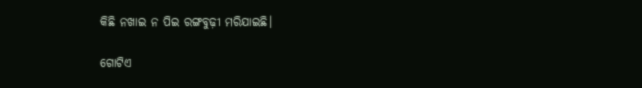କିଛି ନଖାଇ ନ ପିଇ ରଙ୍ଗବୁଢ଼ୀ ମରିଯାଇଛି।

ଗୋଟିଏ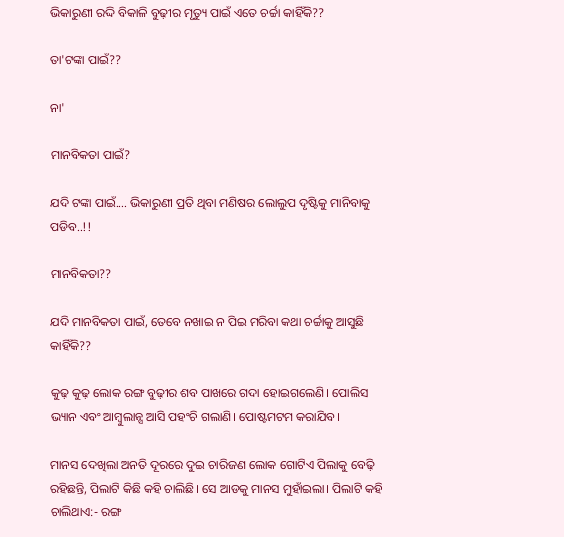ଭିକାରୁଣୀ ରଦ୍ଦି ବିକାଳି ବୁଢ଼ୀର ମୃତ୍ୟୁ ପାଇଁ ଏତେ ଚର୍ଚ୍ଚା କାହିଁକି??

ତା'ଟଙ୍କା ପାଇଁ??

ନା'

ମାନବିକତା ପାଇଁ?

ଯଦି ଟଙ୍କା ପାଇଁ.... ଭିକାରୁଣୀ ପ୍ରତି ଥିବା ମଣିଷର ଲୋଲୁପ ଦୃଷ୍ଟିକୁ ମାନିବାକୁ ପଡିବ..!!

ମାନବିକତା??

ଯଦି ମାନବିକତା ପାଇଁ, ତେବେ ନଖାଇ ନ ପିଇ ମରିବା କଥା ଚର୍ଚ୍ଚାକୁ ଆସୁଛି କାହିଁକି??

କୁଢ଼ କୁଢ଼ ଲୋକ ରଙ୍ଗ ବୁଢ଼ୀର ଶବ ପାଖରେ ଗଦା ହୋଇଗଲେଣି। ପୋଲିସ ଭ୍ୟାନ ଏବଂ ଆମ୍ବୁଲାନ୍ସ ଆସି ପହଂଚି ଗଲାଣି। ପୋଷ୍ଟମଟମ କରାଯିବ।

ମାନସ ଦେଖିଲା ଅନତି ଦୂରରେ ଦୁଇ ଚାରିଜଣ ଲୋକ ଗୋଟିଏ ପିଲାକୁ ବେଢ଼ି ରହିଛନ୍ତି, ପିଲାଟି କିଛି କହି ଚାଲିଛି। ସେ ଆଡକୁ ମାନସ ମୁହାଁଇଲା। ପିଲାଟି କହି ଚାଲିଥାଏ:- ରଙ୍ଗ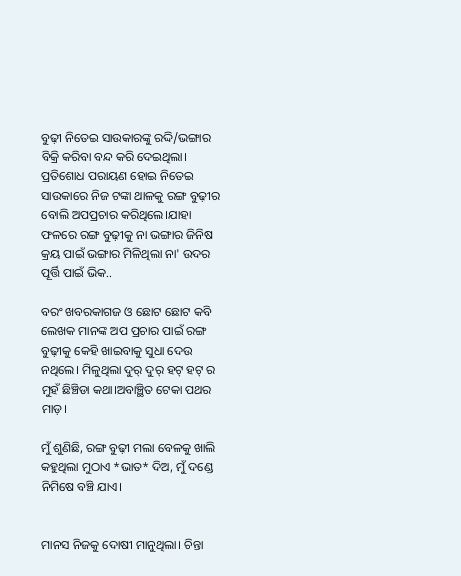ବୁଢ଼ୀ ନିତେଇ ସାଉକାରଙ୍କୁ ରଦ୍ଦି/ଭଙ୍ଗାର ବିକ୍ରି କରିବା ବନ୍ଦ କରି ଦେଇଥିଲା। ପ୍ରତିଶୋଧ ପରାୟଣ ହୋଇ ନିତେଇ ସାଉକାରେ ନିଜ ଟଙ୍କା ଥାଳକୁ ରଙ୍ଗ ବୁଢ଼ୀର ବୋଲି ଅପପ୍ରଚାର କରିଥିଲେ।ଯାହା ଫଳରେ ରଙ୍ଗ ବୁଢ଼ୀକୁ ନା ଭଙ୍ଗାର ଜିନିଷ କ୍ରୟ ପାଇଁ ଭଙ୍ଗାର ମିଳିଥିଲା ନା' ଉଦର ପୂର୍ତ୍ତି ପାଇଁ ଭିକ..

ବରଂ ଖବରକାଗଜ ଓ ଛୋଟ ଛୋଟ କବି ଲେଖକ ମାନଙ୍କ ଅପ ପ୍ରଚାର ପାଇଁ ରଙ୍ଗ ବୁଢ଼ୀକୁ କେହି ଖାଇବାକୁ ସୁଧା ଦେଉ ନଥିଲେ। ମିଳୁଥିଲା ଦୁର୍ ଦୁର୍ ହଟ୍ ହଟ୍ ର ମୁହଁ ଛିଞ୍ଚିଡା କଥା।ଅବାଞ୍ଛିତ ଟେକା ପଥର ମାଡ଼।

ମୁଁ ଶୁଣିଛି, ରଙ୍ଗ ବୁଢ଼ୀ ମଲା ବେଳକୁ ଖାଲି କହୁଥିଲା ମୁଠାଏ *ଭାତ* ଦିଅ, ମୁଁ ଦଣ୍ଡେ ନିମିଷେ ବଞ୍ଚି ଯାଏ।


ମାନସ ନିଜକୁ ଦୋଷୀ ମାନୁଥିଲା। ଚିନ୍ତା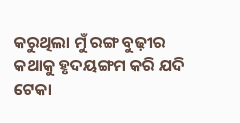କରୁଥିଲା ମୁଁ ରଙ୍ଗ ବୁଢ଼ୀର କଥାକୁ ହୃଦୟଙ୍ଗମ କରି ଯଦି ଟେକା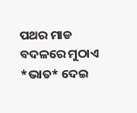ପଥର ମାଡ ବଦଳରେ ମୁଠାଏ *ଭାତ* ଦେଇ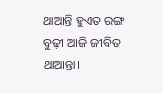ଥାଆନ୍ତି ହୁଏତ ରଙ୍ଗ ବୁଢ଼ୀ ଆଜି ଜୀବିତ ଥାଆନ୍ତା।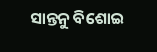ସାନ୍ତନୁ ବିଶୋଇ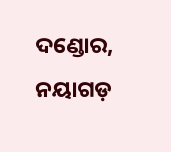ଦଣ୍ଡୋର, ନୟାଗଡ଼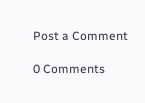Post a Comment

0 Comments